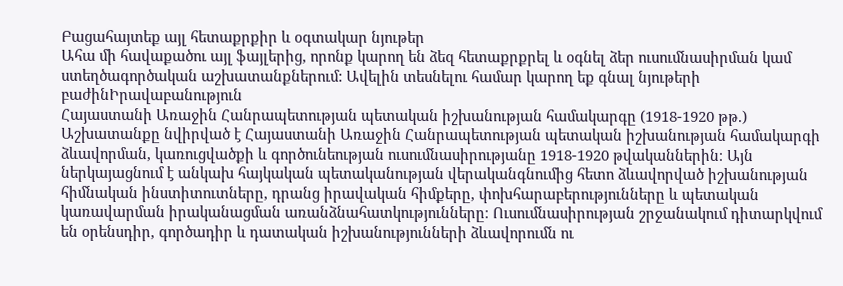Բացահայտեք այլ հետաքրքիր և օգտակար նյութեր
Ահա մի հավաքածու այլ ֆայլերից, որոնք կարող են ձեզ հետաքրքրել և օգնել ձեր ուսումնասիրման կամ ստեղծագործական աշխատանքներում: Ավելին տեսնելու համար կարող եք գնալ նյութերի բաժինԻրավաբանություն
Հայաստանի Առաջին Հանրապետության պետական իշխանության համակարգը (1918-1920 թթ.)
Աշխատանքը նվիրված է Հայաստանի Առաջին Հանրապետության պետական իշխանության համակարգի ձևավորման, կառուցվածքի և գործունեության ուսումնասիրությանը 1918-1920 թվականներին։ Այն ներկայացնում է անկախ հայկական պետականության վերականգնումից հետո ձևավորված իշխանության հիմնական ինստիտուտները, դրանց իրավական հիմքերը, փոխհարաբերությունները և պետական կառավարման իրականացման առանձնահատկությունները։ Ուսումնասիրության շրջանակում դիտարկվում են օրենսդիր, գործադիր և դատական իշխանությունների ձևավորումն ու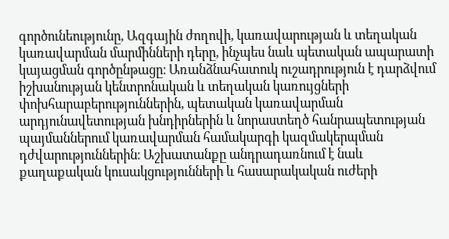գործունեությունը, Ազգային ժողովի, կառավարության և տեղական կառավարման մարմինների դերը, ինչպես նաև պետական ապարատի կայացման գործընթացը։ Առանձնահատուկ ուշադրություն է դարձվում իշխանության կենտրոնական և տեղական կառույցների փոխհարաբերություններին, պետական կառավարման արդյունավետության խնդիրներին և նորաստեղծ հանրապետության պայմաններում կառավարման համակարգի կազմակերպման դժվարություններին։ Աշխատանքը անդրադառնում է նաև քաղաքական կուսակցությունների և հասարակական ուժերի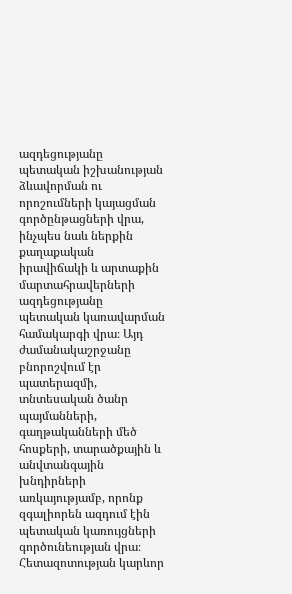ազդեցությանը պետական իշխանության ձևավորման ու որոշումների կայացման գործընթացների վրա, ինչպես նաև ներքին քաղաքական իրավիճակի և արտաքին մարտահրավերների ազդեցությանը պետական կառավարման համակարգի վրա։ Այդ ժամանակաշրջանը բնորոշվում էր պատերազմի, տնտեսական ծանր պայմանների, գաղթականների մեծ հոսքերի, տարածքային և անվտանգային խնդիրների առկայությամբ, որոնք զգալիորեն ազդում էին պետական կառույցների գործունեության վրա։ Հետազոտության կարևոր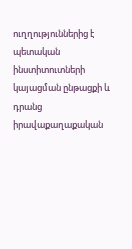ուղղություններից է պետական ինստիտուտների կայացման ընթացքի և դրանց իրավաքաղաքական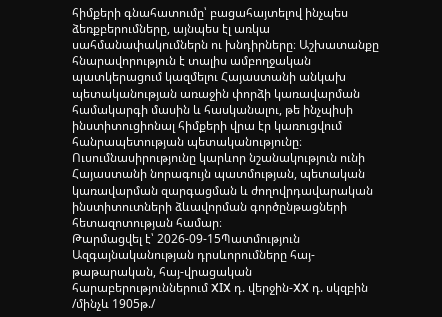հիմքերի գնահատումը՝ բացահայտելով ինչպես ձեռքբերումները, այնպես էլ առկա սահմանափակումներն ու խնդիրները։ Աշխատանքը հնարավորություն է տալիս ամբողջական պատկերացում կազմելու Հայաստանի անկախ պետականության առաջին փորձի կառավարման համակարգի մասին և հասկանալու, թե ինչպիսի ինստիտուցիոնալ հիմքերի վրա էր կառուցվում հանրապետության պետականությունը։ Ուսումնասիրությունը կարևոր նշանակություն ունի Հայաստանի նորագույն պատմության, պետական կառավարման զարգացման և ժողովրդավարական ինստիտուտների ձևավորման գործընթացների հետազոտության համար։
Թարմացվել է՝ 2026-09-15Պատմություն
Ազգայնականության դրսևորումները հայ-թաթարական, հայ-վրացական հարաբերություններում XIX դ. վերջին-XX դ. սկզբին /մինչև 1905թ./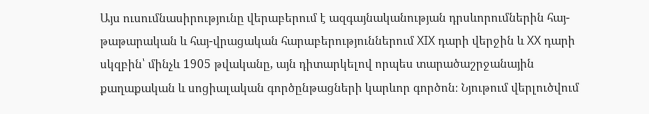Այս ուսումնասիրությունը վերաբերում է ազգայնականության դրսևորումներին հայ-թաթարական և հայ-վրացական հարաբերություններում XIX դարի վերջին և XX դարի սկզբին՝ մինչև 1905 թվականը, այն դիտարկելով որպես տարածաշրջանային քաղաքական և սոցիալական գործընթացների կարևոր գործոն։ Նյութում վերլուծվում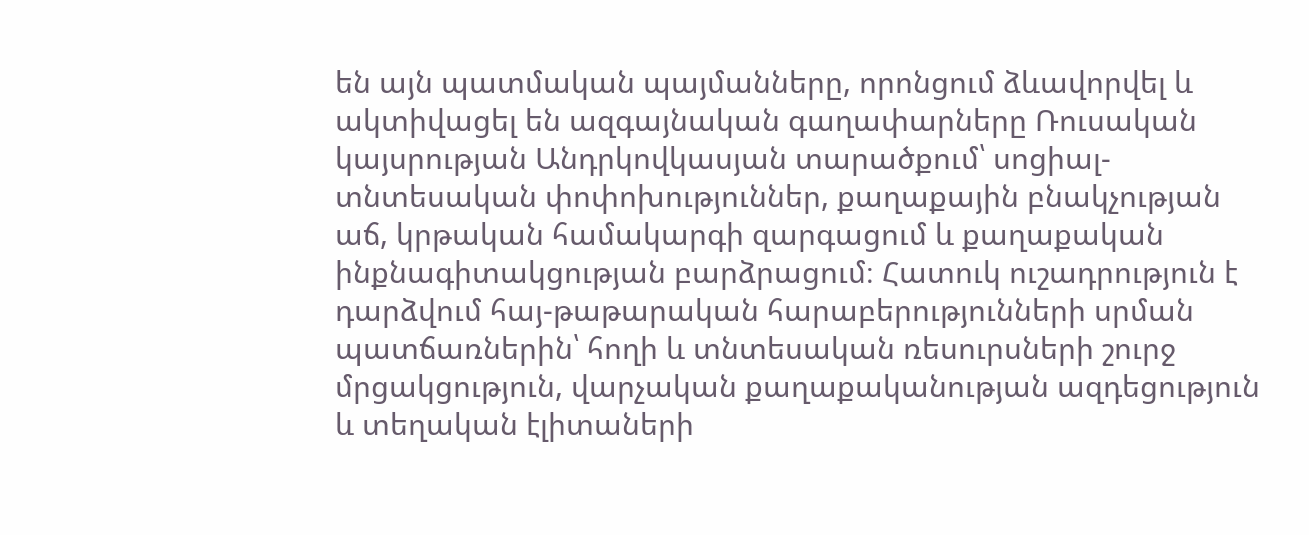են այն պատմական պայմանները, որոնցում ձևավորվել և ակտիվացել են ազգայնական գաղափարները Ռուսական կայսրության Անդրկովկասյան տարածքում՝ սոցիալ-տնտեսական փոփոխություններ, քաղաքային բնակչության աճ, կրթական համակարգի զարգացում և քաղաքական ինքնագիտակցության բարձրացում։ Հատուկ ուշադրություն է դարձվում հայ-թաթարական հարաբերությունների սրման պատճառներին՝ հողի և տնտեսական ռեսուրսների շուրջ մրցակցություն, վարչական քաղաքականության ազդեցություն և տեղական էլիտաների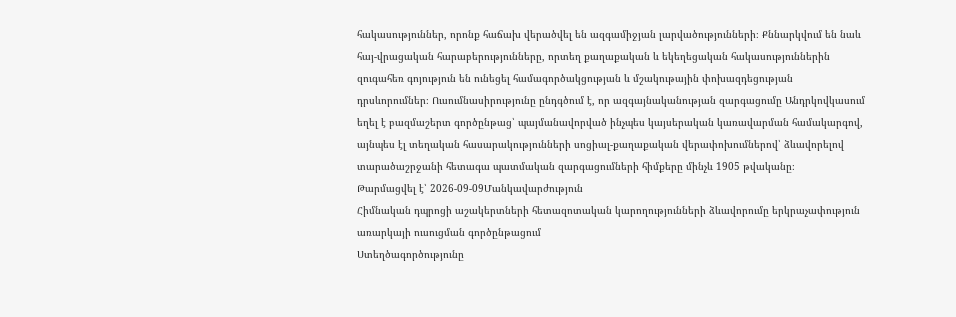հակասություններ, որոնք հաճախ վերածվել են ազգամիջյան լարվածությունների։ Քննարկվում են նաև հայ-վրացական հարաբերությունները, որտեղ քաղաքական և եկեղեցական հակասություններին զուգահեռ գոյություն են ունեցել համագործակցության և մշակութային փոխազդեցության դրսևորումներ։ Ուսումնասիրությունը ընդգծում է, որ ազգայնականության զարգացումը Անդրկովկասում եղել է բազմաշերտ գործընթաց՝ պայմանավորված ինչպես կայսերական կառավարման համակարգով, այնպես էլ տեղական հասարակությունների սոցիալ-քաղաքական վերափոխումներով՝ ձևավորելով տարածաշրջանի հետագա պատմական զարգացումների հիմքերը մինչև 1905 թվականը։
Թարմացվել է՝ 2026-09-09Մանկավարժություն
Հիմնական դպրոցի աշակերտների հետազոտական կարողությունների ձևավորումը երկրաչափություն առարկայի ուսուցման գործընթացում
Ստեղծագործությունը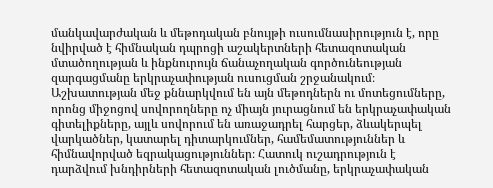մանկավարժական և մեթոդական բնույթի ուսումնասիրություն է, որը նվիրված է հիմնական դպրոցի աշակերտների հետազոտական մտածողության և ինքնուրույն ճանաչողական գործունեության զարգացմանը երկրաչափության ուսուցման շրջանակում։ Աշխատության մեջ քննարկվում են այն մեթոդներն ու մոտեցումները, որոնց միջոցով սովորողները ոչ միայն յուրացնում են երկրաչափական գիտելիքները, այլև սովորում են առաջադրել հարցեր, ձևակերպել վարկածներ, կատարել դիտարկումներ, համեմատություններ և հիմնավորված եզրակացություններ։ Հատուկ ուշադրություն է դարձվում խնդիրների հետազոտական լուծմանը, երկրաչափական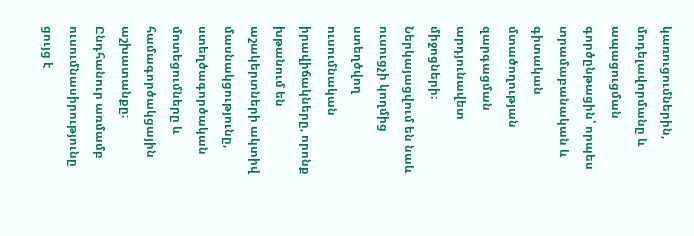կառուցումներին, մոդելավորմանը և ապացուցման գործընթացին՝ որպես տրամաբանական և գիտական մտածողության զարգացման արդյունավետ միջոցների։ Ներկայացվում են նաև ուսուցչի կողմից ստեղծվող ուսումնական իրավիճակները, որոնք խթանում են աշակերտների ակտիվ մասնակցությունը, ստեղծագործական մոտեցումները և համագործակցային աշխատանքը։ Ընդհանուր առմամբ ուսումնասիրությունը ցույց է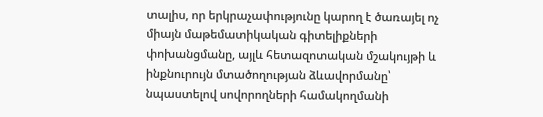տալիս, որ երկրաչափությունը կարող է ծառայել ոչ միայն մաթեմատիկական գիտելիքների փոխանցմանը, այլև հետազոտական մշակույթի և ինքնուրույն մտածողության ձևավորմանը՝ նպաստելով սովորողների համակողմանի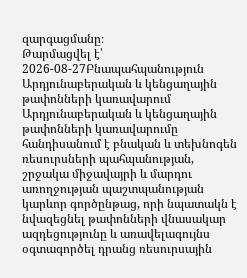զարգացմանը։
Թարմացվել է՝ 2026-08-27Բնապահպանություն
Արդյունաբերական և կենցաղային թափոնների կառավարում
Արդյունաբերական և կենցաղային թափոնների կառավարումը հանդիսանում է բնական և տեխնոգեն ռեսուրսների պահպանության, շրջակա միջավայրի և մարդու առողջության պաշտպանության կարևոր գործընթաց, որի նպատակն է նվազեցնել թափոնների վնասակար ազդեցությունը և առավելագույնս օգտագործել դրանց ռեսուրսային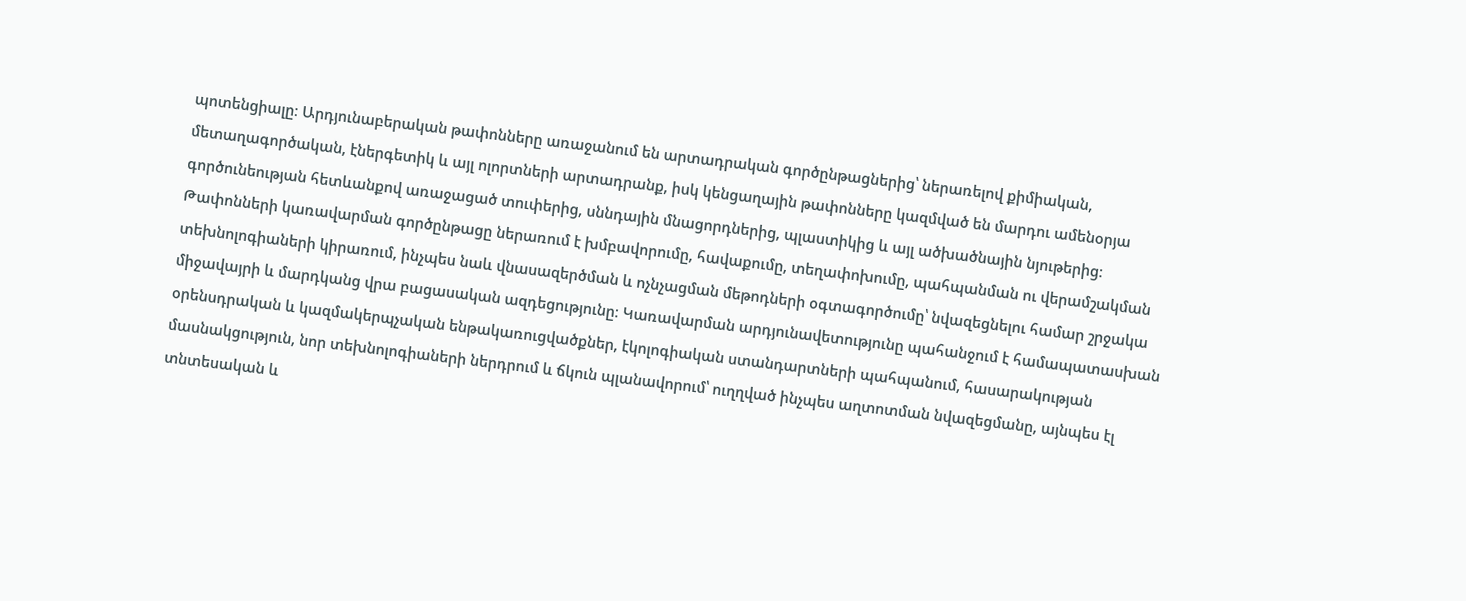պոտենցիալը։ Արդյունաբերական թափոնները առաջանում են արտադրական գործընթացներից՝ ներառելով քիմիական, մետաղագործական, էներգետիկ և այլ ոլորտների արտադրանք, իսկ կենցաղային թափոնները կազմված են մարդու ամենօրյա գործունեության հետևանքով առաջացած տուփերից, սննդային մնացորդներից, պլաստիկից և այլ ածխածնային նյութերից։ Թափոնների կառավարման գործընթացը ներառում է խմբավորումը, հավաքումը, տեղափոխումը, պահպանման ու վերամշակման տեխնոլոգիաների կիրառում, ինչպես նաև վնասազերծման և ոչնչացման մեթոդների օգտագործումը՝ նվազեցնելու համար շրջակա միջավայրի և մարդկանց վրա բացասական ազդեցությունը։ Կառավարման արդյունավետությունը պահանջում է համապատասխան օրենսդրական և կազմակերպչական ենթակառուցվածքներ, էկոլոգիական ստանդարտների պահպանում, հասարակության մասնակցություն, նոր տեխնոլոգիաների ներդրում և ճկուն պլանավորում՝ ուղղված ինչպես աղտոտման նվազեցմանը, այնպես էլ տնտեսական և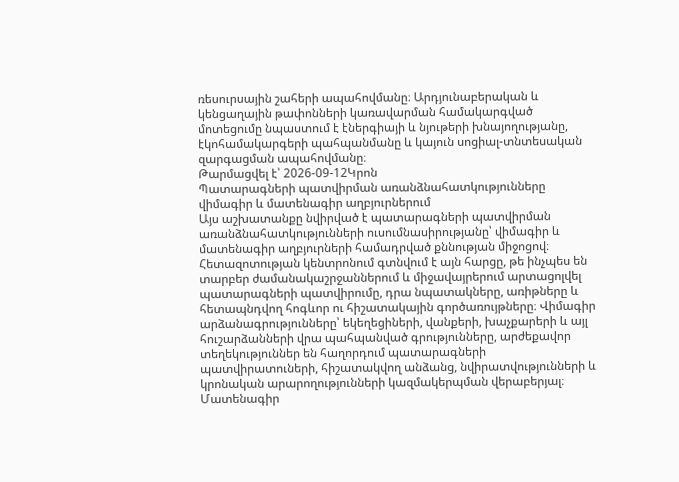ռեսուրսային շահերի ապահովմանը։ Արդյունաբերական և կենցաղային թափոնների կառավարման համակարգված մոտեցումը նպաստում է էներգիայի և նյութերի խնայողությանը, էկոհամակարգերի պահպանմանը և կայուն սոցիալ-տնտեսական զարգացման ապահովմանը։
Թարմացվել է՝ 2026-09-12Կրոն
Պատարագների պատվիրման առանձնահատկությունները վիմագիր և մատենագիր աղբյուրներում
Այս աշխատանքը նվիրված է պատարագների պատվիրման առանձնահատկությունների ուսումնասիրությանը՝ վիմագիր և մատենագիր աղբյուրների համադրված քննության միջոցով։ Հետազոտության կենտրոնում գտնվում է այն հարցը, թե ինչպես են տարբեր ժամանակաշրջաններում և միջավայրերում արտացոլվել պատարագների պատվիրումը, դրա նպատակները, առիթները և հետապնդվող հոգևոր ու հիշատակային գործառույթները։ Վիմագիր արձանագրությունները՝ եկեղեցիների, վանքերի, խաչքարերի և այլ հուշարձանների վրա պահպանված գրությունները, արժեքավոր տեղեկություններ են հաղորդում պատարագների պատվիրատուների, հիշատակվող անձանց, նվիրատվությունների և կրոնական արարողությունների կազմակերպման վերաբերյալ։ Մատենագիր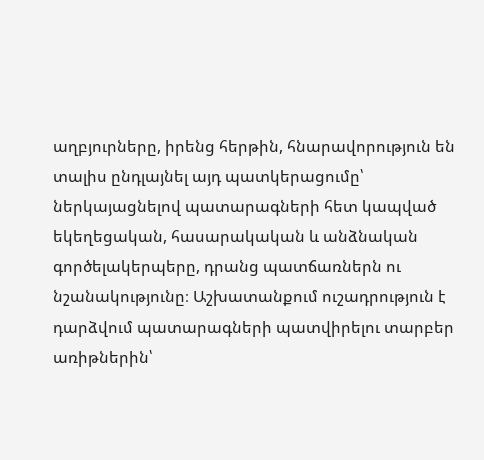աղբյուրները, իրենց հերթին, հնարավորություն են տալիս ընդլայնել այդ պատկերացումը՝ ներկայացնելով պատարագների հետ կապված եկեղեցական, հասարակական և անձնական գործելակերպերը, դրանց պատճառներն ու նշանակությունը։ Աշխատանքում ուշադրություն է դարձվում պատարագների պատվիրելու տարբեր առիթներին՝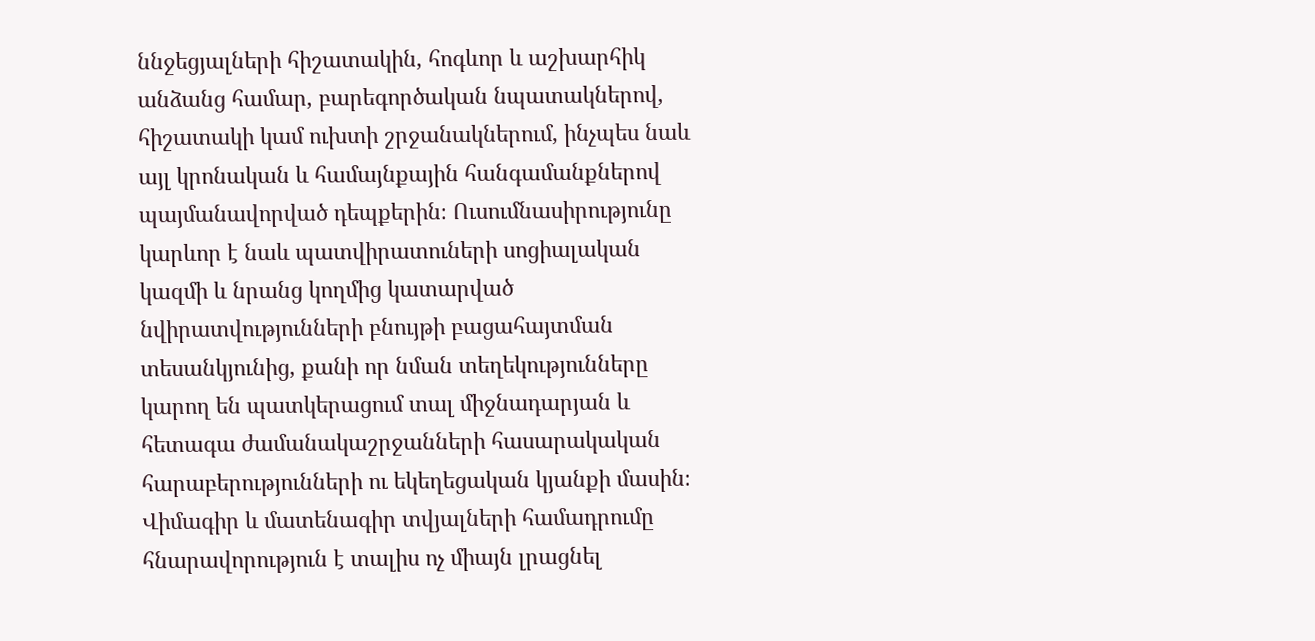ննջեցյալների հիշատակին, հոգևոր և աշխարհիկ անձանց համար, բարեգործական նպատակներով, հիշատակի կամ ուխտի շրջանակներում, ինչպես նաև այլ կրոնական և համայնքային հանգամանքներով պայմանավորված դեպքերին։ Ուսումնասիրությունը կարևոր է նաև պատվիրատուների սոցիալական կազմի և նրանց կողմից կատարված նվիրատվությունների բնույթի բացահայտման տեսանկյունից, քանի որ նման տեղեկությունները կարող են պատկերացում տալ միջնադարյան և հետագա ժամանակաշրջանների հասարակական հարաբերությունների ու եկեղեցական կյանքի մասին։ Վիմագիր և մատենագիր տվյալների համադրումը հնարավորություն է տալիս ոչ միայն լրացնել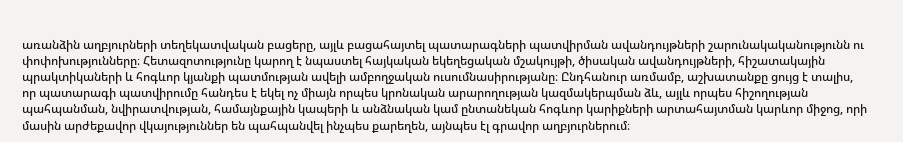առանձին աղբյուրների տեղեկատվական բացերը, այլև բացահայտել պատարագների պատվիրման ավանդույթների շարունակականությունն ու փոփոխությունները։ Հետազոտությունը կարող է նպաստել հայկական եկեղեցական մշակույթի, ծիսական ավանդույթների, հիշատակային պրակտիկաների և հոգևոր կյանքի պատմության ավելի ամբողջական ուսումնասիրությանը։ Ընդհանուր առմամբ, աշխատանքը ցույց է տալիս, որ պատարագի պատվիրումը հանդես է եկել ոչ միայն որպես կրոնական արարողության կազմակերպման ձև, այլև որպես հիշողության պահպանման, նվիրատվության, համայնքային կապերի և անձնական կամ ընտանեկան հոգևոր կարիքների արտահայտման կարևոր միջոց, որի մասին արժեքավոր վկայություններ են պահպանվել ինչպես քարեղեն, այնպես էլ գրավոր աղբյուրներում։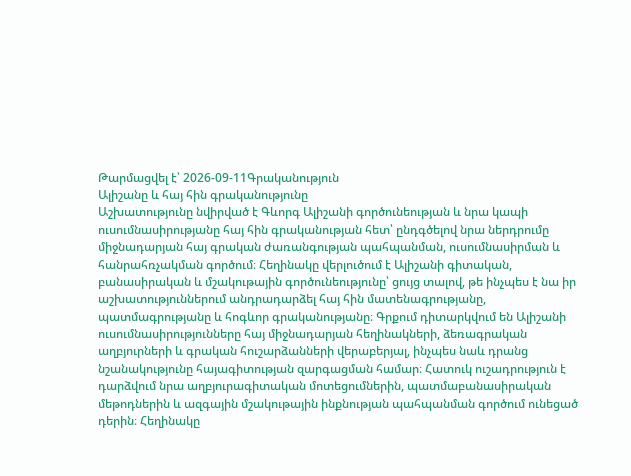Թարմացվել է՝ 2026-09-11Գրականություն
Ալիշանը և հայ հին գրականությունը
Աշխատությունը նվիրված է Գևորգ Ալիշանի գործունեության և նրա կապի ուսումնասիրությանը հայ հին գրականության հետ՝ ընդգծելով նրա ներդրումը միջնադարյան հայ գրական ժառանգության պահպանման, ուսումնասիրման և հանրահռչակման գործում։ Հեղինակը վերլուծում է Ալիշանի գիտական, բանասիրական և մշակութային գործունեությունը՝ ցույց տալով, թե ինչպես է նա իր աշխատություններում անդրադարձել հայ հին մատենագրությանը, պատմագրությանը և հոգևոր գրականությանը։ Գրքում դիտարկվում են Ալիշանի ուսումնասիրությունները հայ միջնադարյան հեղինակների, ձեռագրական աղբյուրների և գրական հուշարձանների վերաբերյալ, ինչպես նաև դրանց նշանակությունը հայագիտության զարգացման համար։ Հատուկ ուշադրություն է դարձվում նրա աղբյուրագիտական մոտեցումներին, պատմաբանասիրական մեթոդներին և ազգային մշակութային ինքնության պահպանման գործում ունեցած դերին։ Հեղինակը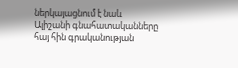ներկայացնում է նաև Ալիշանի գնահատականները հայ հին գրականության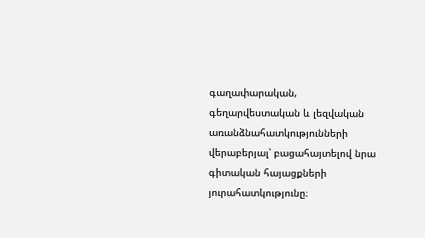գաղափարական, գեղարվեստական և լեզվական առանձնահատկությունների վերաբերյալ՝ բացահայտելով նրա գիտական հայացքների յուրահատկությունը։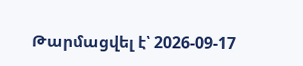Թարմացվել է՝ 2026-09-17